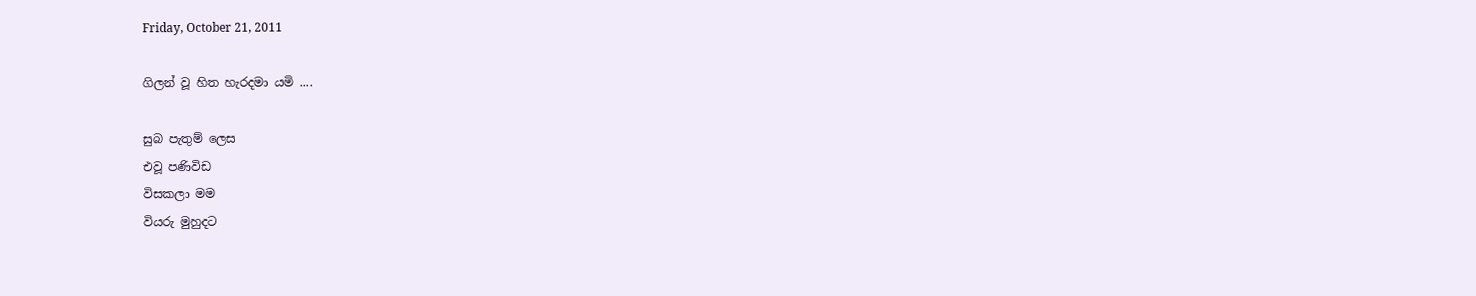Friday, October 21, 2011

ගිලන් වූ හිත හැරදමා යමි ....

සුබ පැතුම් ලෙස
එවූ පණිවිඩ
විසකලා මම
වියරු මුහුදට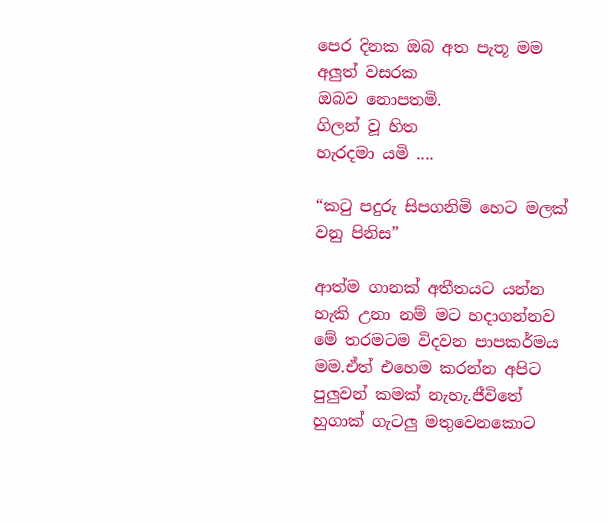පෙර දිනක ඔබ අත පැතූ මම
අලුත් වසරක
ඔබව නොපතමි.
ගිලන් වූ හිත
හැරදමා යමි ....

“කටු පදුරු සිපගනිමි හෙට මලක් වනු පිනිස”

ආත්ම ගානක් අතීතයට යන්න හැකි උනා නම් මට හදාගන්නව මේ තරමටම විදවන පාපකර්මය මම.ඒත් එහෙම කරන්න අපිට පුලුවන් කමක් නැහැ.ජීවිතේ හුගාක් ගැටලු මතුවෙනකොට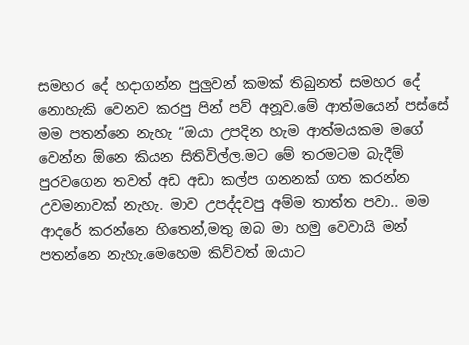සමහර දේ හදාගන්න පුලුවන් කමක් තිබුනත් සමහර දේ නොහැකි වෙනව කරපු පින් පව් අනූව.මේ ආත්මයෙන් පස්සේ මම පතන්නෙ නැහැ “ඔයා උපදින හැම ආත්මයකම මගේ වෙන්න ඕනෙ කියන සිතිවිල්ල.මට මේ තරමටම බැදීම් පුරවගෙන තවත් අඩ අඩා කල්ප ගනනක් ගත කරන්න උවමනාවක් නැහැ. මාව උපද්දවපු අම්ම තාත්ත පවා.. මම ආදරේ කරන්නෙ හිතෙන්,මතු ඔබ මා හමු වෙවායි මන් පතන්නෙ නැහැ.මෙහෙම කිව්වත් ඔයාට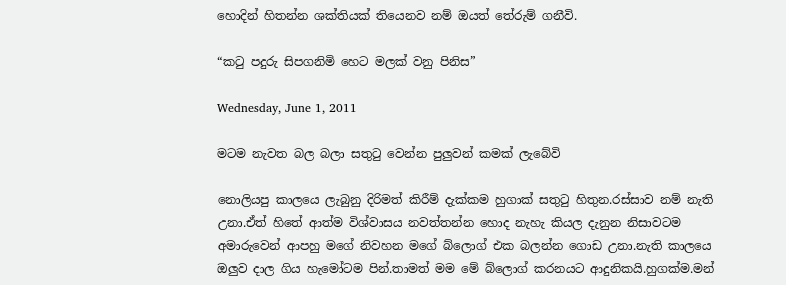හොදින් හිතන්න ශක්තියක් තියෙනව නම් ඔයත් තේරුම් ගනීවි.

“කටු පදුරු සිපගනිමි හෙට මලක් වනු පිනිස”

Wednesday, June 1, 2011

මටම නැවත බල බලා සතුටු වෙන්න පුලුවන් කමක් ලැබේවි

නොලියපු කාලයෙ ලැබුනු දිරිමත් කිරීම් දැක්කම හුගාක් සතුටු හිතුන.රස්සාව නම් නැති උනා.ඒත් හිතේ ආත්ම විශ්වාසය නවත්තන්න හොද නැහැ කියල දැනුන නිසාවටම අමාරුවෙන් ආපහු මගේ නිවහන මගේ බ්ලොග් එක බලන්න ගොඩ උනා.නැති කාලයෙ ඔලුව දාල ගිය හැමෝටම පින්.තාමත් මම මේ බ්ලොග් කරනයට ආදුනිකයි.හුගක්ම.මන්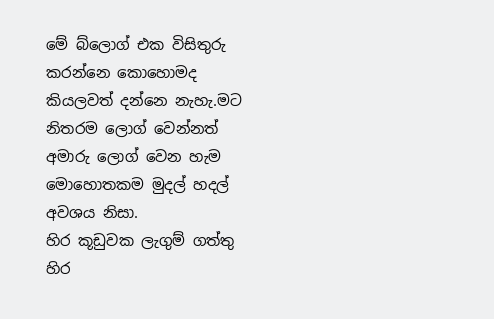මේ බ්ලොග් එක විසිතුරු කරන්නෙ කොහොමද කියලවත් දන්නෙ නැහැ.මට නිතරම ලොග් වෙන්නත් අමාරු ලොග් වෙන හැම මොහොතකම මුදල් හදල් අවශය නිසා.
හිර කූඩුවක ලැගුම් ගත්තු හිර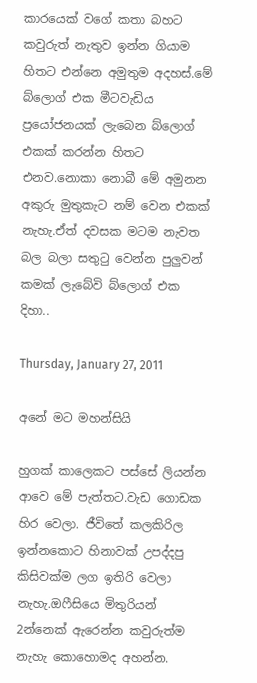කාරයෙක් වගේ කතා බහට කවුරුත් නැතුව ඉන්න ගියාම හිතට එන්නෙ අමුතුම අදහස්.මේ බ්ලොග් එක මීටවැඩිය ප්‍රයෝජනයක් ලැබෙන බ්ලොග් එකක් කරන්න හිතට එනව.නොකා නොබී මේ අමුනන අකුරු මුතුකැට නම් වෙන එකක් නැහැ.ඒත් දවසක මටම නැවත බල බලා සතුටු වෙන්න පුලුවන් කමක් ලැබේවි බ්ලොග් එක දිහා..

Thursday, January 27, 2011

අනේ මට මහන්සියි

හුගක් කාලෙකට පස්සේ ලියන්න ආවෙ මේ පැත්තට.වැඩ ගොඩක හිර වෙලා. ජීවිතේ කලකිරිල ඉන්නකොට හිනාවක් උපද්දපු කිසිවක්ම ලග ඉතිරි වෙලා නැහැ.ඔෆීසියෙ මිතුරියන් 2න්නෙක් ඇරෙන්න කවුරුත්ම නැහැ කොහොමද අහන්න.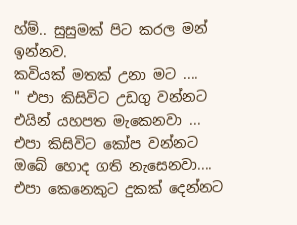හ්ම්.. සුසුමක් පිට කරල මන් ඉන්නව.
කවියක් මතක් උනා මට ....
" එපා කිසිවිට උඩගු වන්නට
එයින් යහපත මැකෙනවා ...
එපා කිසිවිට කෝප වන්නට
ඔබේ හොද ගති නැසෙනවා....
එපා කෙනෙකුට දුකක් දෙන්නට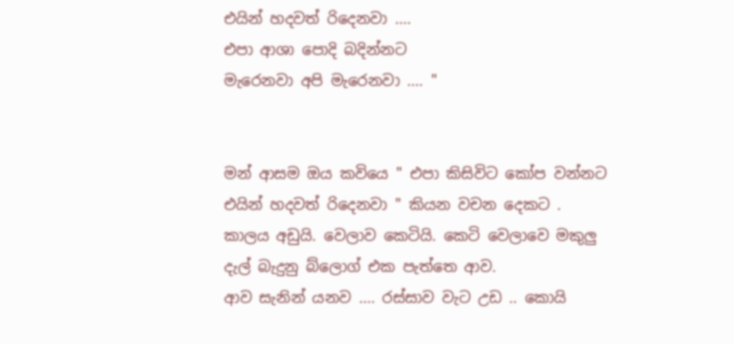එයින් හදවත් රිදෙනවා ....
එපා ආශා පොදි බදින්නට
මැරෙනවා අපි මැරෙනවා .... "


මන් ආසම ඔය කවියෙ " එපා කිසිවිට කෝප වන්නට එයින් හදවත් රිදෙනවා " කියන වචන දෙකට .
කාලය අඩුයි. වෙලාව කෙටියි. කෙටි වෙලාවෙ මකුලු දැල් බැදුනු බ්ලොග් එක පැත්තෙ ආව.
ආව සැනින් යනව .... රස්සාව වැට උඩ .. කොයි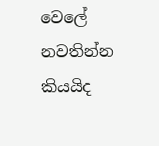වෙලේ නවතින්න කියයිද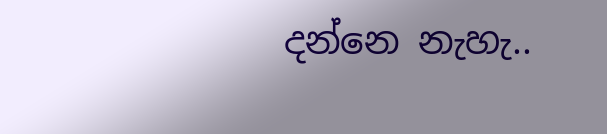දන්නෙ නැහැ..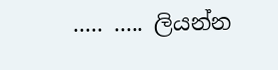..... ..... ලියන්න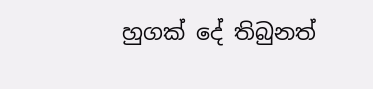හුගක් දේ තිබුනත්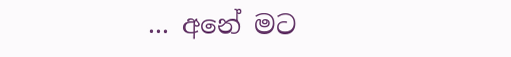... අනේ මට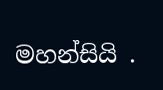මහන්සියි .